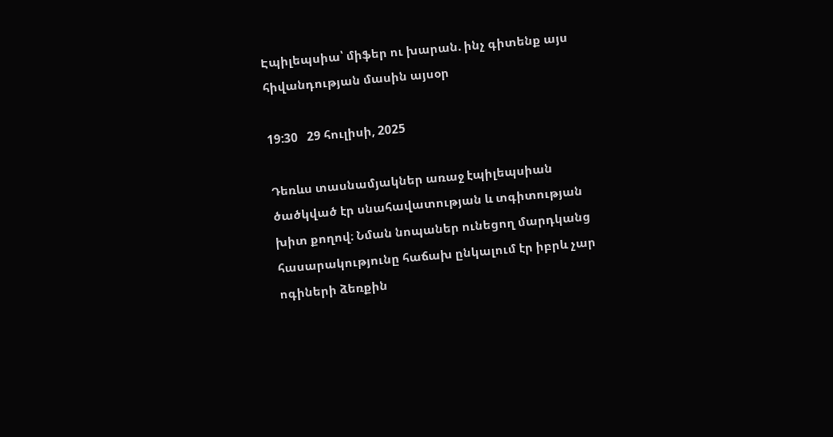Էպիլեպսիա՝ միֆեր ու խարան. ինչ գիտենք այս հիվանդության մասին այսօր

19:30   29 հուլիսի, 2025

Դեռևս տասնամյակներ առաջ էպիլեպսիան ծածկված էր սնահավատության և տգիտության խիտ քողով։ Նման նոպաներ ունեցող մարդկանց հասարակությունը հաճախ ընկալում էր իբրև չար ոգիների ձեռքին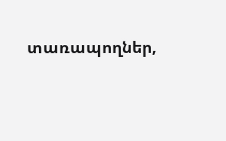տառապողներ,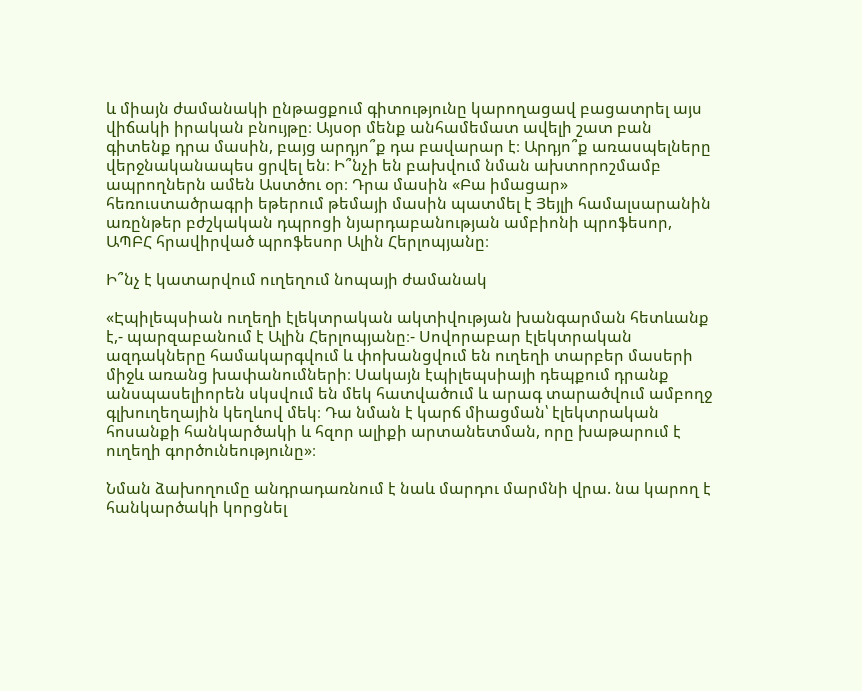և միայն ժամանակի ընթացքում գիտությունը կարողացավ բացատրել այս վիճակի իրական բնույթը։ Այսօր մենք անհամեմատ ավելի շատ բան գիտենք դրա մասին, բայց արդյո՞ք դա բավարար է։ Արդյո՞ք առասպելները վերջնականապես ցրվել են։ Ի՞նչի են բախվում նման ախտորոշմամբ ապրողներն ամեն Աստծու օր։ Դրա մասին «Բա իմացար» հեռուստածրագրի եթերում թեմայի մասին պատմել է Յեյլի համալսարանին առընթեր բժշկական դպրոցի նյարդաբանության ամբիոնի պրոֆեսոր, ԱՊԲՀ հրավիրված պրոֆեսոր Ալին Հերլոպյանը։

Ի՞նչ է կատարվում ուղեղում նոպայի ժամանակ

«Էպիլեպսիան ուղեղի էլեկտրական ակտիվության խանգարման հետևանք է,- պարզաբանում է Ալին Հերլոպյանը։- Սովորաբար էլեկտրական ազդակները համակարգվում և փոխանցվում են ուղեղի տարբեր մասերի միջև առանց խափանումների։ Սակայն էպիլեպսիայի դեպքում դրանք անսպասելիորեն սկսվում են մեկ հատվածում և արագ տարածվում ամբողջ գլխուղեղային կեղևով մեկ։ Դա նման է կարճ միացման՝ էլեկտրական հոսանքի հանկարծակի և հզոր ալիքի արտանետման, որը խաթարում է ուղեղի գործունեությունը»։

Նման ձախողումը անդրադառնում է նաև մարդու մարմնի վրա. նա կարող է հանկարծակի կորցնել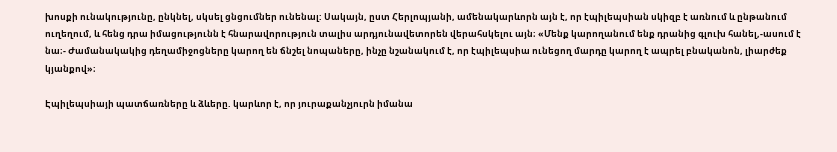խոսքի ունակությունը, ընկնել, սկսել ցնցումներ ունենալ: Սակայն, ըստ Հերլոպյանի, ամենակարևորն այն է, որ էպիլեպսիան սկիզբ է առնում և ընթանում ուղեղում, և հենց դրա իմացությունն է հնարավորություն տալիս արդյունավետորեն վերահսկելու այն։ «Մենք կարողանում ենք դրանից գլուխ հանել,-ասում է նա։- Ժամանակակից դեղամիջոցները կարող են ճնշել նոպաները, ինչը նշանակում է, որ էպիլեպսիա ունեցող մարդը կարող է ապրել բնականոն, լիարժեք կյանքով»։

Էպիլեպսիայի պատճառները և ձևերը. կարևոր է, որ յուրաքանչյուրն իմանա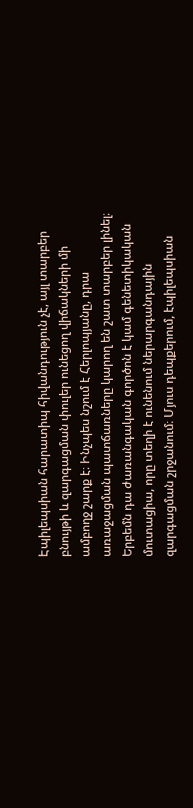Էպիլեպսիան հարատիպ հիվանդություն չէ, այլ տարբեր բնույթի և զարգացման փուլեր ունեցող վիճակների մի ամբողջ շարք է։ Ինչպես նշում է Հերլոպյանը, դրա առաջացման պատճառները կարող են շատ տարբեր լինել։ Երբեմն դա ժառանգական գործոն է կամ գենետիկական մուտացիա, որը տեղի է ունենում ներարգանդային զարգացման շրջանում։ Մյուս դեպքերում, էպիլեպսիան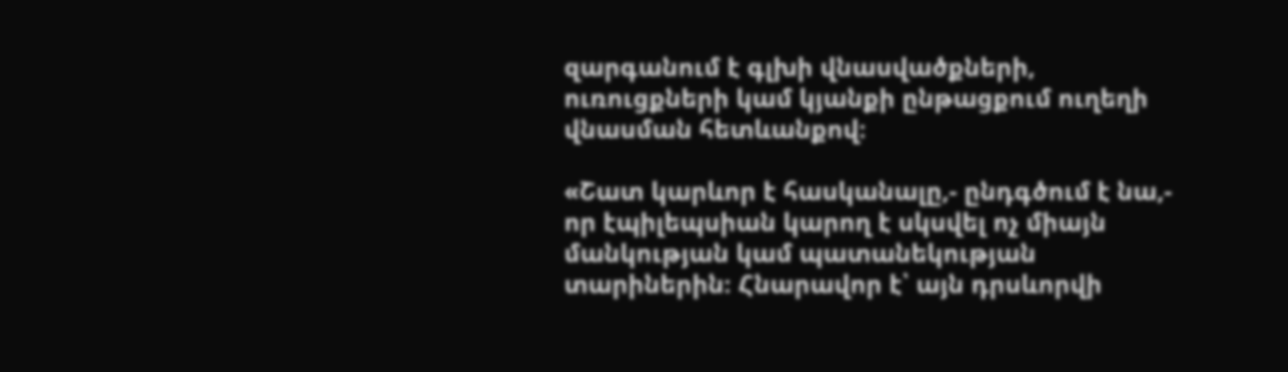զարգանում է գլխի վնասվածքների, ուռուցքների կամ կյանքի ընթացքում ուղեղի վնասման հետևանքով։

«Շատ կարևոր է հասկանալը,- ընդգծում է նա,- որ էպիլեպսիան կարող է սկսվել ոչ միայն մանկության կամ պատանեկության տարիներին։ Հնարավոր է՝ այն դրսևորվի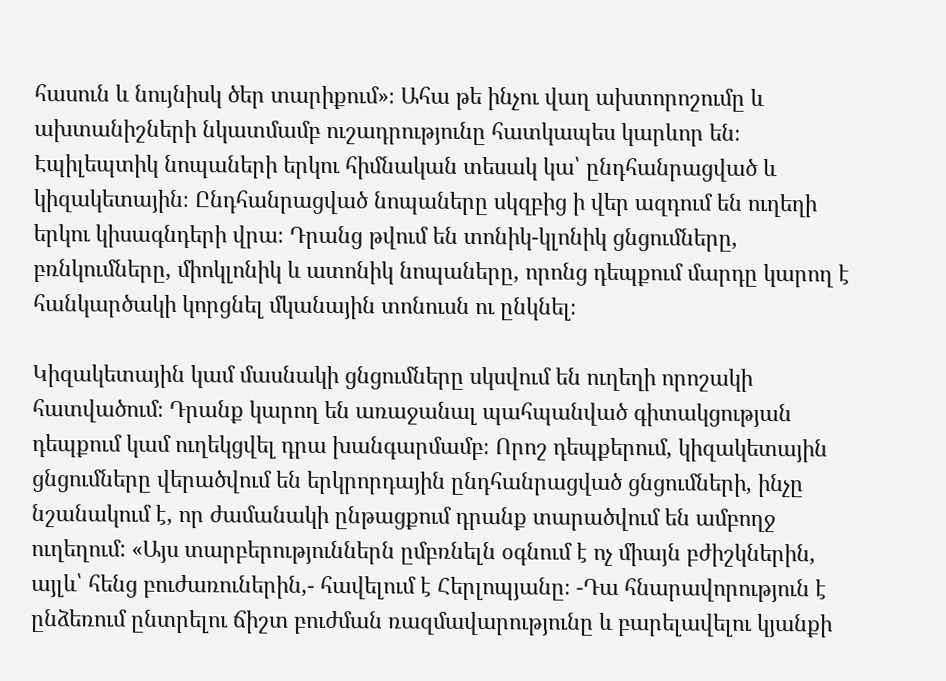հասուն և նույնիսկ ծեր տարիքում»։ Ահա թե ինչու վաղ ախտորոշումը և ախտանիշների նկատմամբ ուշադրությունը հատկապես կարևոր են։ Էպիլեպտիկ նոպաների երկու հիմնական տեսակ կա՝ ընդհանրացված և կիզակետային։ Ընդհանրացված նոպաները սկզբից ի վեր ազդում են ուղեղի երկու կիսագնդերի վրա։ Դրանց թվում են տոնիկ-կլոնիկ ցնցումները, բռնկումները, միոկլոնիկ և ատոնիկ նոպաները, որոնց դեպքում մարդը կարող է հանկարծակի կորցնել մկանային տոնուսն ու ընկնել։

Կիզակետային կամ մասնակի ցնցումները սկսվում են ուղեղի որոշակի հատվածում։ Դրանք կարող են առաջանալ պահպանված գիտակցության դեպքում կամ ուղեկցվել դրա խանգարմամբ։ Որոշ դեպքերում, կիզակետային ցնցումները վերածվում են երկրորդային ընդհանրացված ցնցումների, ինչը նշանակում է, որ ժամանակի ընթացքում դրանք տարածվում են ամբողջ ուղեղում: «Այս տարբերություններն ըմբռնելն օգնում է ոչ միայն բժիշկներին, այլև՝ հենց բուժառուներին,- հավելում է Հերլոպյանը։ -Դա հնարավորություն է ընձեռում ընտրելու ճիշտ բուժման ռազմավարությունը և բարելավելու կյանքի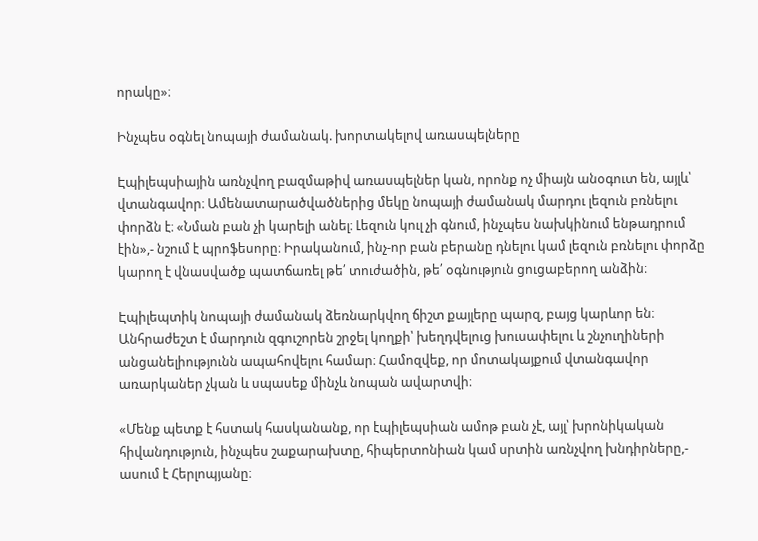որակը»։

Ինչպես օգնել նոպայի ժամանակ. խորտակելով առասպելները

Էպիլեպսիային առնչվող բազմաթիվ առասպելներ կան, որոնք ոչ միայն անօգուտ են, այլև՝ վտանգավոր։ Ամենատարածվածներից մեկը նոպայի ժամանակ մարդու լեզուն բռնելու փորձն է։ «Նման բան չի կարելի անել։ Լեզուն կուլ չի գնում, ինչպես նախկինում ենթադրում էին»,- նշում է պրոֆեսորը։ Իրականում, ինչ-որ բան բերանը դնելու կամ լեզուն բռնելու փորձը կարող է վնասվածք պատճառել թե՛ տուժածին, թե՛ օգնություն ցուցաբերող անձին։

Էպիլեպտիկ նոպայի ժամանակ ձեռնարկվող ճիշտ քայլերը պարզ, բայց կարևոր են։ Անհրաժեշտ է մարդուն զգուշորեն շրջել կողքի՝ խեղդվելուց խուսափելու և շնչուղիների անցանելիությունն ապահովելու համար։ Համոզվեք, որ մոտակայքում վտանգավոր առարկաներ չկան և սպասեք մինչև նոպան ավարտվի։

«Մենք պետք է հստակ հասկանանք, որ էպիլեպսիան ամոթ բան չէ, այլ՝ խրոնիկական հիվանդություն, ինչպես շաքարախտը, հիպերտոնիան կամ սրտին առնչվող խնդիրները,- ասում է Հերլոպյանը։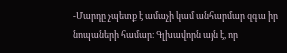-Մարդը չպետք է ամաչի կամ անհարմար զգա իր նոպաների համար։ Գլխավորն այն է, որ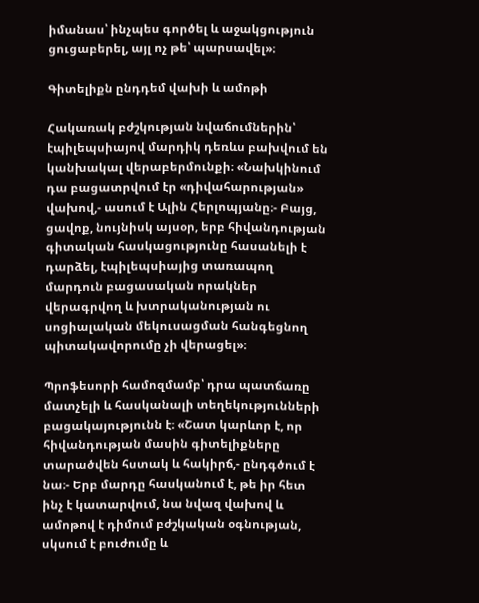իմանաս՝ ինչպես գործել և աջակցություն ցուցաբերել, այլ ոչ թե՝ պարսավել»։

Գիտելիքն ընդդեմ վախի և ամոթի

Հակառակ բժշկության նվաճումներին՝ էպիլեպսիայով մարդիկ դեռևս բախվում են կանխակալ վերաբերմունքի։ «Նախկինում դա բացատրվում էր «դիվահարության» վախով,- ասում է Ալին Հերլոպյանը։- Բայց, ցավոք, նույնիսկ այսօր, երբ հիվանդության գիտական հասկացությունը հասանելի է դարձել, էպիլեպսիայից տառապող մարդուն բացասական որակներ վերագրվող և խտրականության ու սոցիալական մեկուսացման հանգեցնող պիտակավորումը չի վերացել»։

Պրոֆեսորի համոզմամբ՝ դրա պատճառը մատչելի և հասկանալի տեղեկությունների բացակայությունն է։ «Շատ կարևոր է, որ հիվանդության մասին գիտելիքները տարածվեն հստակ և հակիրճ,- ընդգծում է նա։- Երբ մարդը հասկանում է, թե իր հետ ինչ է կատարվում, նա նվազ վախով և ամոթով է դիմում բժշկական օգնության, սկսում է բուժումը և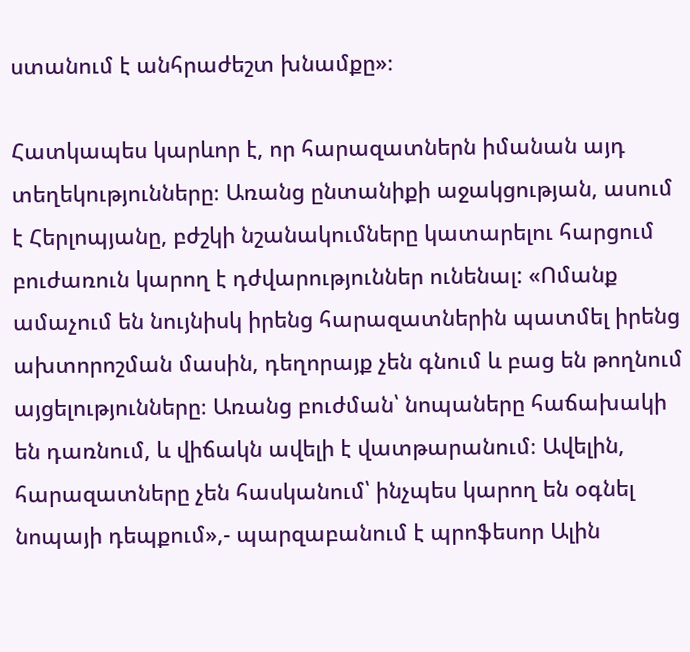ստանում է անհրաժեշտ խնամքը»։

Հատկապես կարևոր է, որ հարազատներն իմանան այդ տեղեկությունները։ Առանց ընտանիքի աջակցության, ասում է Հերլոպյանը, բժշկի նշանակումները կատարելու հարցում բուժառուն կարող է դժվարություններ ունենալ: «Ոմանք ամաչում են նույնիսկ իրենց հարազատներին պատմել իրենց ախտորոշման մասին, դեղորայք չեն գնում և բաց են թողնում այցելությունները։ Առանց բուժման՝ նոպաները հաճախակի են դառնում, և վիճակն ավելի է վատթարանում։ Ավելին, հարազատները չեն հասկանում՝ ինչպես կարող են օգնել նոպայի դեպքում»,- պարզաբանում է պրոֆեսոր Ալին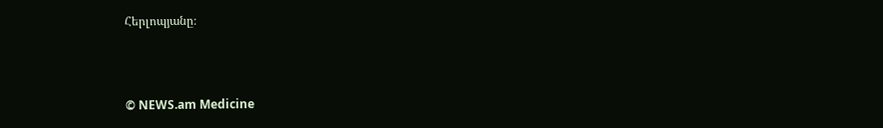Հերլոպյանը։



© NEWS.am Medicine